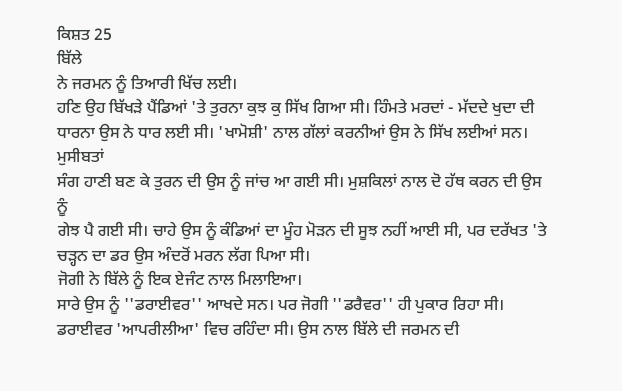ਕਿਸ਼ਤ 25
ਬਿੱਲੇ
ਨੇ ਜਰਮਨ ਨੂੰ ਤਿਆਰੀ ਖਿੱਚ ਲਈ।
ਹਣਿ ਉਹ ਬਿੱਖੜੇ ਪੈਂਡਿਆਂ 'ਤੇ ਤੁਰਨਾ ਕੁਝ ਕੁ ਸਿੱਖ ਗਿਆ ਸੀ। ਹਿੰਮਤੇ ਮਰਦਾਂ - ਮੱਦਦੇ ਖੁਦਾ ਦੀ
ਧਾਰਨਾ ਉਸ ਨੇ ਧਾਰ ਲਈ ਸੀ। 'ਖਾਮੋਸ਼ੀ' ਨਾਲ ਗੱਲਾਂ ਕਰਨੀਆਂ ਉਸ ਨੇ ਸਿੱਖ ਲਈਆਂ ਸਨ। ਮੁਸੀਬਤਾਂ
ਸੰਗ ਹਾਣੀ ਬਣ ਕੇ ਤੁਰਨ ਦੀ ਉਸ ਨੂੰ ਜਾਂਚ ਆ ਗਈ ਸੀ। ਮੁਸ਼ਕਿਲਾਂ ਨਾਲ ਦੋ ਹੱਥ ਕਰਨ ਦੀ ਉਸ ਨੂੰ
ਗੇਝ ਪੈ ਗਈ ਸੀ। ਚਾਹੇ ਉਸ ਨੂੰ ਕੰਡਿਆਂ ਦਾ ਮੂੰਹ ਮੋੜਨ ਦੀ ਸੂਝ ਨਹੀਂ ਆਈ ਸੀ, ਪਰ ਦਰੱਖਤ 'ਤੇ
ਚੜ੍ਹਨ ਦਾ ਡਰ ਉਸ ਅੰਦਰੋਂ ਮਰਨ ਲੱਗ ਪਿਆ ਸੀ।
ਜੋਗੀ ਨੇ ਬਿੱਲੇ ਨੂੰ ਇਕ ਏਜੰਟ ਨਾਲ ਮਿਲਾਇਆ।
ਸਾਰੇ ਉਸ ਨੂੰ ''ਡਰਾਈਵਰ'' ਆਖਦੇ ਸਨ। ਪਰ ਜੋਗੀ ''ਡਰੈਵਰ'' ਹੀ ਪੁਕਾਰ ਰਿਹਾ ਸੀ।
ਡਰਾਈਵਰ 'ਆਪਰੀਲੀਆ' ਵਿਚ ਰਹਿੰਦਾ ਸੀ। ਉਸ ਨਾਲ ਬਿੱਲੇ ਦੀ ਜਰਮਨ ਦੀ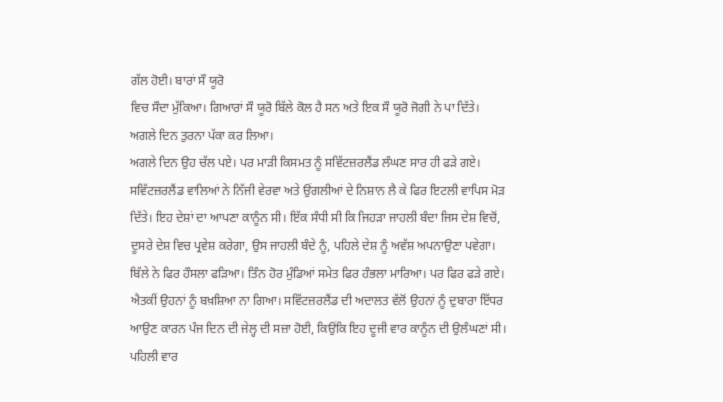ਗੱਲ ਹੋਈ। ਬਾਰਾਂ ਸੌ ਯੂਰੋ
ਵਿਚ ਸੌਦਾ ਮੁੱਕਿਆ। ਗਿਆਰਾਂ ਸੌ ਯੂਰੋ ਬਿੱਲੇ ਕੋਲ ਹੈ ਸਨ ਅਤੇ ਇਕ ਸੌ ਯੂਰੋ ਜੋਗੀ ਨੇ ਪਾ ਦਿੱਤੇ।
ਅਗਲੇ ਦਿਨ ਤੁਰਨਾ ਪੱਕਾ ਕਰ ਲਿਆ।
ਅਗਲੇ ਦਿਨ ਉਹ ਚੱਲ ਪਏ। ਪਰ ਮਾੜੀ ਕਿਸਮਤ ਨੂੰ ਸਵਿੱਟਜ਼ਰਲੈਂਡ ਲੰਘਣ ਸਾਰ ਹੀ ਫੜੇ ਗਏ।
ਸਵਿੱਟਜ਼ਰਲੈਂਡ ਵਾਲਿਆਂ ਨੇ ਨਿੱਜੀ ਵੇਰਵਾ ਅਤੇ ਉਂਗਲੀਆਂ ਦੇ ਨਿਸ਼ਾਨ ਲੈ ਕੇ ਫਿਰ ਇਟਲੀ ਵਾਪਿਸ ਮੋੜ
ਦਿੱਤੇ। ਇਹ ਦੇਸ਼ਾਂ ਦਾ ਆਪਣਾ ਕਾਨੂੰਨ ਸੀ। ਇੱਕ ਸੰਧੀ ਸੀ ਕਿ ਜਿਹੜਾ ਜਾਹਲੀ ਬੰਦਾ ਜਿਸ ਦੇਸ਼ ਵਿਚੋਂ,
ਦੂਸਰੇ ਦੇਸ਼ ਵਿਚ ਪ੍ਰਵੇਸ਼ ਕਰੇਗਾ, ਉਸ ਜਾਹਲੀ ਬੰਦੇ ਨੂੰ, ਪਹਿਲੇ ਦੇਸ਼ ਨੂੰ ਅਵੱਸ਼ ਅਪਨਾਉਣਾ ਪਵੇਗਾ।
ਬਿੱਲੇ ਨੇ ਫਿਰ ਹੌਸਲਾ ਫੜਿਆ। ਤਿੰਨ ਹੋਰ ਮੁੰਡਿਆਂ ਸਮੇਤ ਫਿਰ ਹੰਭਲਾ ਮਾਰਿਆ। ਪਰ ਫਿਰ ਫੜੇ ਗਏ।
ਐਤਕੀਂ ਉਹਨਾਂ ਨੂੰ ਬਖ਼ਸ਼ਿਆ ਨਾ ਗਿਆ। ਸਵਿੱਟਜ਼ਰਲੈਂਡ ਦੀ ਅਦਾਲਤ ਵੱਲੋਂ ਉਹਨਾਂ ਨੂੰ ਦੁਬਾਰਾ ਇੱਧਰ
ਆਉਣ ਕਾਰਨ ਪੰਜ ਦਿਨ ਦੀ ਜੇਲ੍ਹ ਦੀ ਸਜ਼ਾ ਹੋਈ, ਕਿਉਂਕਿ ਇਹ ਦੂਜੀ ਵਾਰ ਕਾਨੂੰਨ ਦੀ ਉਲੰਘਣਾਂ ਸੀ।
ਪਹਿਲੀ ਵਾਰ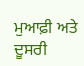ਮੁਆਫ਼ੀ ਅਤੇ ਦੂਸਰੀ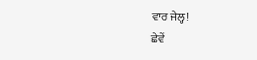ਵਾਰ ਜੇਲ੍ਹ!
ਛੇਵੇਂ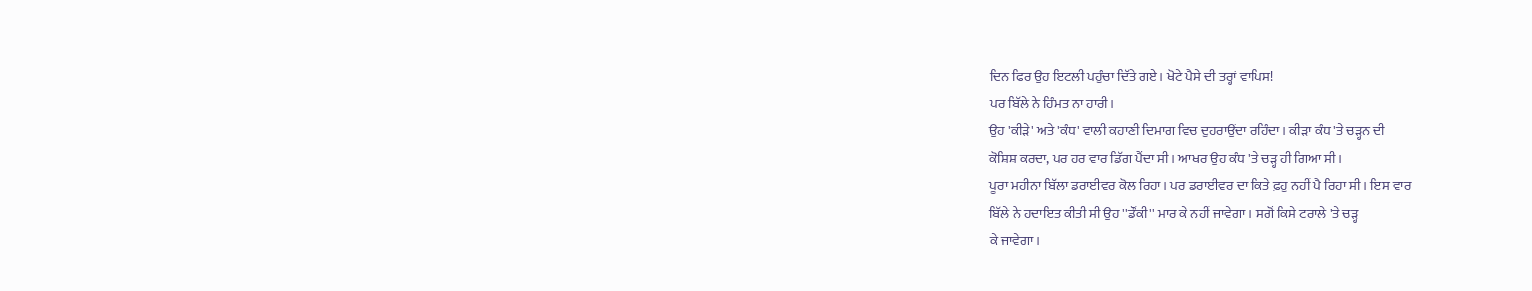ਦਿਨ ਫਿਰ ਉਹ ਇਟਲੀ ਪਹੁੰਚਾ ਦਿੱਤੇ ਗਏ। ਖੋਟੇ ਪੈਸੇ ਦੀ ਤਰ੍ਹਾਂ ਵਾਪਿਸ!
ਪਰ ਬਿੱਲੇ ਨੇ ਹਿੰਮਤ ਨਾ ਹਾਰੀ।
ਉਹ 'ਕੀੜੇ' ਅਤੇ 'ਕੰਧ' ਵਾਲੀ ਕਹਾਣੀ ਦਿਮਾਗ ਵਿਚ ਦੁਹਰਾਉਂਦਾ ਰਹਿੰਦਾ। ਕੀੜਾ ਕੰਧ 'ਤੇ ਚੜ੍ਹਨ ਦੀ
ਕੋਸ਼ਿਸ਼ ਕਰਦਾ, ਪਰ ਹਰ ਵਾਰ ਡਿੱਗ ਪੈਂਦਾ ਸੀ। ਆਖਰ ਉਹ ਕੰਧ 'ਤੇ ਚੜ੍ਹ ਹੀ ਗਿਆ ਸੀ।
ਪੂਰਾ ਮਹੀਨਾ ਬਿੱਲਾ ਡਰਾਈਵਰ ਕੋਲ ਰਿਹਾ। ਪਰ ਡਰਾਈਵਰ ਦਾ ਕਿਤੇ ਫ਼ਹੁ ਨਹੀਂ ਪੈ ਰਿਹਾ ਸੀ। ਇਸ ਵਾਰ
ਬਿੱਲੇ ਨੇ ਹਦਾਇਤ ਕੀਤੀ ਸੀ ਉਹ ''ਡੌਂਕੀ'' ਮਾਰ ਕੇ ਨਹੀਂ ਜਾਵੇਗਾ। ਸਗੋਂ ਕਿਸੇ ਟਰਾਲੇ 'ਤੇ ਚੜ੍ਹ
ਕੇ ਜਾਵੇਗਾ।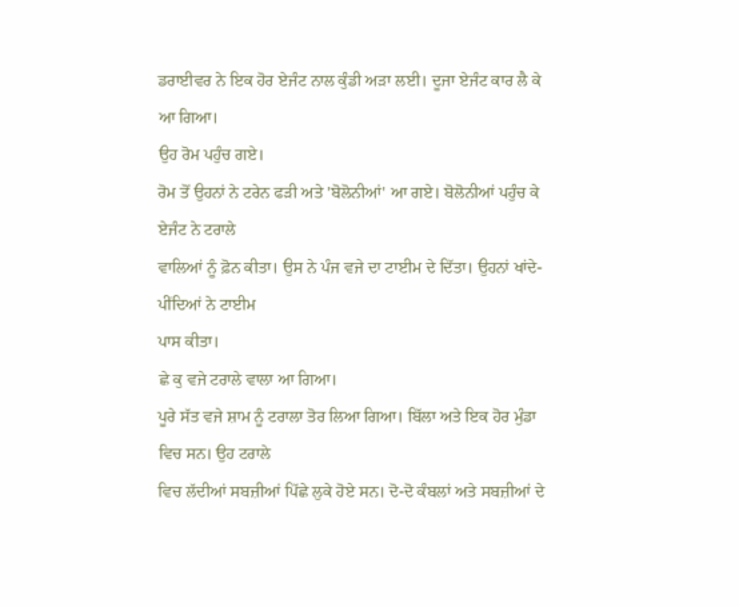ਡਰਾਈਵਰ ਨੇ ਇਕ ਹੋਰ ਏਜੰਟ ਨਾਲ ਕੁੰਡੀ ਅੜਾ ਲਈ। ਦੂਜਾ ਏਜੰਟ ਕਾਰ ਲੈ ਕੇ ਆ ਗਿਆ।
ਉਹ ਰੋਮ ਪਹੁੰਚ ਗਏ।
ਰੋਮ ਤੋਂ ਉਹਨਾਂ ਨੇ ਟਰੇਨ ਫੜੀ ਅਤੇ 'ਬੋਲੋਨੀਆਂ' ਆ ਗਏ। ਬੋਲੋਨੀਆਂ ਪਹੁੰਚ ਕੇ ਏਜੰਟ ਨੇ ਟਰਾਲੇ
ਵਾਲਿਆਂ ਨੂੰ ਫ਼ੋਨ ਕੀਤਾ। ਉਸ ਨੇ ਪੰਜ ਵਜੇ ਦਾ ਟਾਈਮ ਦੇ ਦਿੱਤਾ। ਉਹਨਾਂ ਖਾਂਦੇ-ਪੀਂਦਿਆਂ ਨੇ ਟਾਈਮ
ਪਾਸ ਕੀਤਾ।
ਛੇ ਕੁ ਵਜੇ ਟਰਾਲੇ ਵਾਲਾ ਆ ਗਿਆ।
ਪੂਰੇ ਸੱਤ ਵਜੇ ਸ਼ਾਮ ਨੂੰ ਟਰਾਲਾ ਤੋਰ ਲਿਆ ਗਿਆ। ਬਿੱਲਾ ਅਤੇ ਇਕ ਹੋਰ ਮੁੰਡਾ ਵਿਚ ਸਨ। ਉਹ ਟਰਾਲੇ
ਵਿਚ ਲੱਦੀਆਂ ਸਬਜ਼ੀਆਂ ਪਿੱਛੇ ਲੁਕੇ ਹੋਏ ਸਨ। ਦੋ-ਦੋ ਕੰਬਲਾਂ ਅਤੇ ਸਬਜ਼ੀਆਂ ਦੇ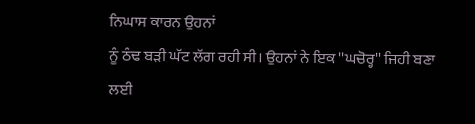ਨਿਘਾਸ ਕਾਰਨ ਉਹਨਾਂ
ਨੂੰ ਠੰਢ ਬੜੀ ਘੱਟ ਲੱਗ ਰਹੀ ਸੀ। ਉਹਨਾਂ ਨੇ ਇਕ ''ਘਚੋਰ੍ਹ'' ਜਿਹੀ ਬਣਾ ਲਈ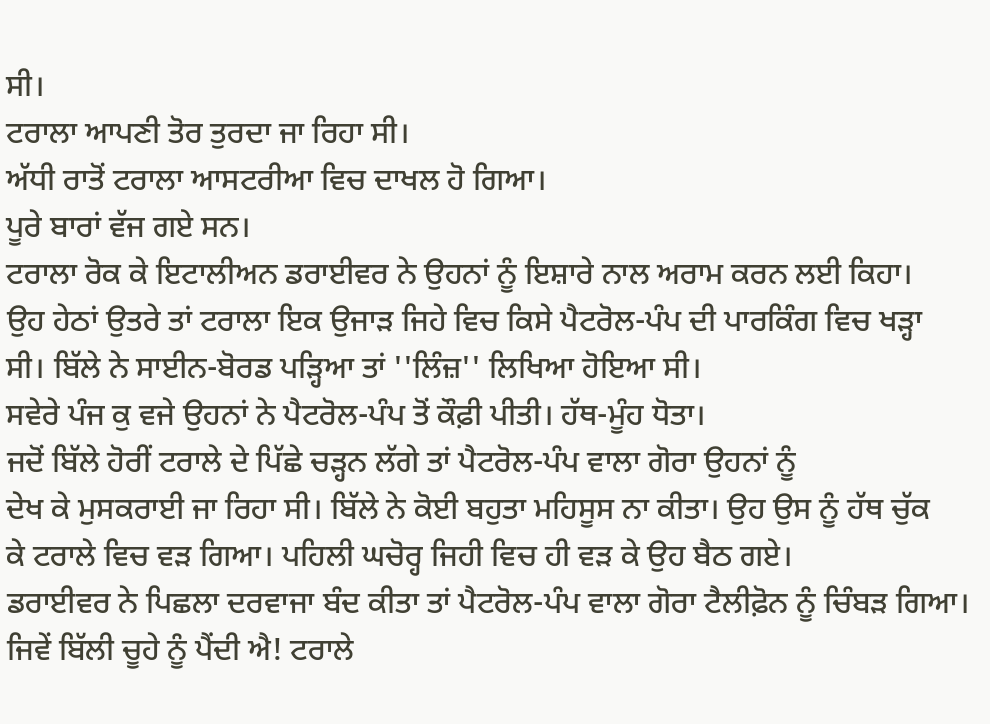ਸੀ।
ਟਰਾਲਾ ਆਪਣੀ ਤੋਰ ਤੁਰਦਾ ਜਾ ਰਿਹਾ ਸੀ।
ਅੱਧੀ ਰਾਤੋਂ ਟਰਾਲਾ ਆਸਟਰੀਆ ਵਿਚ ਦਾਖਲ ਹੋ ਗਿਆ।
ਪੂਰੇ ਬਾਰਾਂ ਵੱਜ ਗਏ ਸਨ।
ਟਰਾਲਾ ਰੋਕ ਕੇ ਇਟਾਲੀਅਨ ਡਰਾਈਵਰ ਨੇ ਉਹਨਾਂ ਨੂੰ ਇਸ਼ਾਰੇ ਨਾਲ ਅਰਾਮ ਕਰਨ ਲਈ ਕਿਹਾ।
ਉਹ ਹੇਠਾਂ ਉਤਰੇ ਤਾਂ ਟਰਾਲਾ ਇਕ ਉਜਾੜ ਜਿਹੇ ਵਿਚ ਕਿਸੇ ਪੈਟਰੋਲ-ਪੰਪ ਦੀ ਪਾਰਕਿੰਗ ਵਿਚ ਖੜ੍ਹਾ
ਸੀ। ਬਿੱਲੇ ਨੇ ਸਾਈਨ-ਬੋਰਡ ਪੜ੍ਹਿਆ ਤਾਂ ''ਲਿੰਜ਼'' ਲਿਖਿਆ ਹੋਇਆ ਸੀ।
ਸਵੇਰੇ ਪੰਜ ਕੁ ਵਜੇ ਉਹਨਾਂ ਨੇ ਪੈਟਰੋਲ-ਪੰਪ ਤੋਂ ਕੌਫ਼ੀ ਪੀਤੀ। ਹੱਥ-ਮੂੰਹ ਧੋਤਾ।
ਜਦੋਂ ਬਿੱਲੇ ਹੋਰੀਂ ਟਰਾਲੇ ਦੇ ਪਿੱਛੇ ਚੜ੍ਹਨ ਲੱਗੇ ਤਾਂ ਪੈਟਰੋਲ-ਪੰਪ ਵਾਲਾ ਗੋਰਾ ਉਹਨਾਂ ਨੂੰ
ਦੇਖ ਕੇ ਮੁਸਕਰਾਈ ਜਾ ਰਿਹਾ ਸੀ। ਬਿੱਲੇ ਨੇ ਕੋਈ ਬਹੁਤਾ ਮਹਿਸੂਸ ਨਾ ਕੀਤਾ। ਉਹ ਉਸ ਨੂੰ ਹੱਥ ਚੁੱਕ
ਕੇ ਟਰਾਲੇ ਵਿਚ ਵੜ ਗਿਆ। ਪਹਿਲੀ ਘਚੋਰ੍ਹ ਜਿਹੀ ਵਿਚ ਹੀ ਵੜ ਕੇ ਉਹ ਬੈਠ ਗਏ।
ਡਰਾਈਵਰ ਨੇ ਪਿਛਲਾ ਦਰਵਾਜਾ ਬੰਦ ਕੀਤਾ ਤਾਂ ਪੈਟਰੋਲ-ਪੰਪ ਵਾਲਾ ਗੋਰਾ ਟੈਲੀਫ਼ੋਨ ਨੂੰ ਚਿੰਬੜ ਗਿਆ।
ਜਿਵੇਂ ਬਿੱਲੀ ਚੂਹੇ ਨੂੰ ਪੈਂਦੀ ਐ! ਟਰਾਲੇ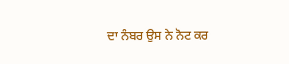ਦਾ ਨੰਬਰ ਉਸ ਨੇ ਨੋਟ ਕਰ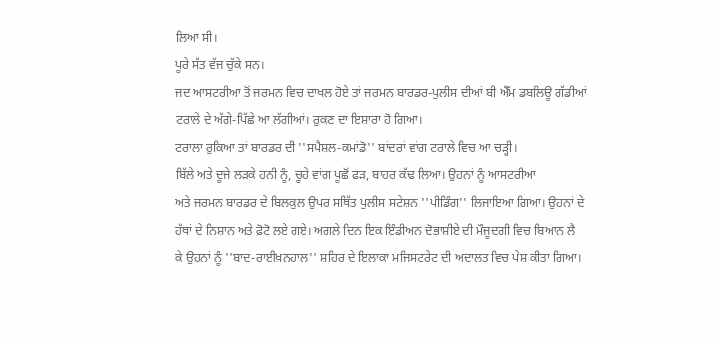ਲਿਆ ਸੀ।
ਪੂਰੇ ਸੱਤ ਵੱਜ ਚੁੱਕੇ ਸਨ।
ਜਦ ਆਸਟਰੀਆ ਤੋਂ ਜਰਮਨ ਵਿਚ ਦਾਖਲ ਹੋਏ ਤਾਂ ਜਰਮਨ ਬਾਰਡਰ-ਪੁਲੀਸ ਦੀਆਂ ਬੀ ਐੱਮ ਡਬਲਿਊ ਗੱਡੀਆਂ
ਟਰਾਲੇ ਦੇ ਅੱਗੇ-ਪਿੱਛੇ ਆ ਲੱਗੀਆਂ। ਰੁਕਣ ਦਾ ਇਸ਼ਾਰਾ ਹੋ ਗਿਆ।
ਟਰਾਲਾ ਰੁਕਿਆ ਤਾਂ ਬਾਰਡਰ ਦੀ ''ਸਪੈਸ਼ਲ-ਕਮਾਂਡੋ'' ਬਾਂਦਰਾਂ ਵਾਂਗ ਟਰਾਲੇ ਵਿਚ ਆ ਚੜ੍ਹੀ।
ਬਿੱਲੇ ਅਤੇ ਦੂਜੇ ਲੜਕੇ ਹਨੀ ਨੂੰ, ਚੂਹੇ ਵਾਂਗ ਪੂਛੋਂ ਫੜ, ਬਾਹਰ ਕੱਢ ਲਿਆ। ਉਹਨਾਂ ਨੂੰ ਆਸਟਰੀਆ
ਅਤੇ ਜਰਮਨ ਬਾਰਡਰ ਦੇ ਬਿਲਕੁਲ ਉਪਰ ਸਥਿੱਤ ਪੁਲੀਸ ਸਟੇਸ਼ਨ ''ਪੀਡਿੰਗ'' ਲਿਜਾਇਆ ਗਿਆ। ਉਹਨਾਂ ਦੇ
ਹੱਥਾਂ ਦੇ ਨਿਸ਼ਾਨ ਅਤੇ ਫ਼ੋਟੋ ਲਏ ਗਏ। ਅਗਲੇ ਦਿਨ ਇਕ ਇੰਡੀਅਨ ਦੋਭਾਸ਼ੀਏ ਦੀ ਮੌਜੂਦਗੀ ਵਿਚ ਬਿਆਨ ਲੈ
ਕੇ ਉਹਨਾਂ ਨੂੰ ''ਬਾਦ-ਰਾਈਖ਼ਨਹਾਲ'' ਸ਼ਹਿਰ ਦੇ ਇਲਾਕਾ ਮਜਿਸਟਰੇਟ ਦੀ ਅਦਾਲਤ ਵਿਚ ਪੇਸ਼ ਕੀਤਾ ਗਿਆ।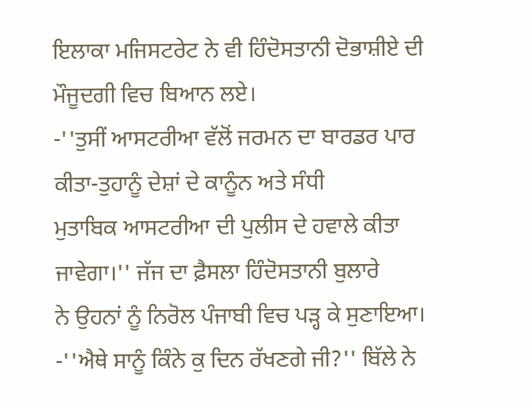ਇਲਾਕਾ ਮਜਿਸਟਰੇਟ ਨੇ ਵੀ ਹਿੰਦੋਸਤਾਨੀ ਦੋਭਾਸ਼ੀਏ ਦੀ ਮੌਜੂਦਗੀ ਵਿਚ ਬਿਆਨ ਲਏ।
-''ਤੁਸੀਂ ਆਸਟਰੀਆ ਵੱਲੋਂ ਜਰਮਨ ਦਾ ਬਾਰਡਰ ਪਾਰ ਕੀਤਾ-ਤੁਹਾਨੂੰ ਦੇਸ਼ਾਂ ਦੇ ਕਾਨੂੰਨ ਅਤੇ ਸੰਧੀ
ਮੁਤਾਬਿਕ ਆਸਟਰੀਆ ਦੀ ਪੁਲੀਸ ਦੇ ਹਵਾਲੇ ਕੀਤਾ ਜਾਵੇਗਾ।'' ਜੱਜ ਦਾ ਫ਼ੈਸਲਾ ਹਿੰਦੋਸਤਾਨੀ ਬੁਲਾਰੇ
ਨੇ ਉਹਨਾਂ ਨੂੰ ਨਿਰੋਲ ਪੰਜਾਬੀ ਵਿਚ ਪੜ੍ਹ ਕੇ ਸੁਣਾਇਆ।
-''ਐਥੇ ਸਾਨੂੰ ਕਿੰਨੇ ਕੁ ਦਿਨ ਰੱਖਣਗੇ ਜੀ?'' ਬਿੱਲੇ ਨੇ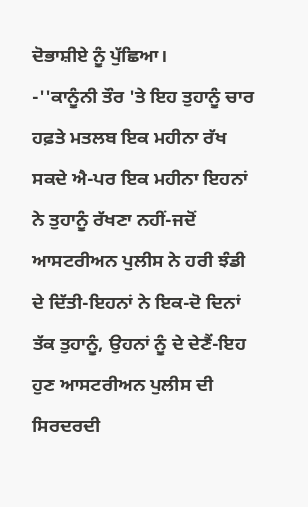ਦੋਭਾਸ਼ੀਏ ਨੂੰ ਪੁੱਛਿਆ।
-''ਕਾਨੂੰਨੀ ਤੌਰ 'ਤੇ ਇਹ ਤੁਹਾਨੂੰ ਚਾਰ ਹਫ਼ਤੇ ਮਤਲਬ ਇਕ ਮਹੀਨਾ ਰੱਖ ਸਕਦੇ ਐ-ਪਰ ਇਕ ਮਹੀਨਾ ਇਹਨਾਂ
ਨੇ ਤੁਹਾਨੂੰ ਰੱਖਣਾ ਨਹੀਂ-ਜਦੋਂ ਆਸਟਰੀਅਨ ਪੁਲੀਸ ਨੇ ਹਰੀ ਝੰਡੀ ਦੇ ਦਿੱਤੀ-ਇਹਨਾਂ ਨੇ ਇਕ-ਦੋ ਦਿਨਾਂ
ਤੱਕ ਤੁਹਾਨੂੰ, ਉਹਨਾਂ ਨੂੰ ਦੇ ਦੇਣੈਂ-ਇਹ ਹੁਣ ਆਸਟਰੀਅਨ ਪੁਲੀਸ ਦੀ ਸਿਰਦਰਦੀ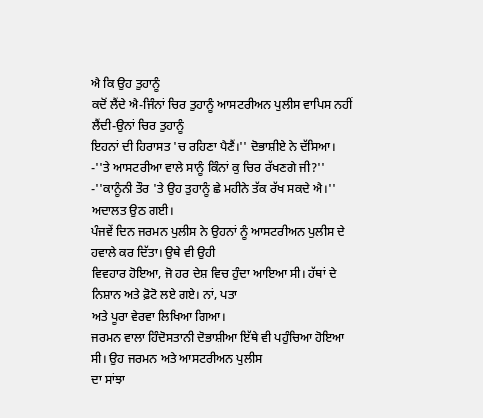ਐ ਕਿ ਉਹ ਤੁਹਾਨੂੰ
ਕਦੋਂ ਲੈਂਦੇ ਐ-ਜਿੰਨਾਂ ਚਿਰ ਤੁਹਾਨੂੰ ਆਸਟਰੀਅਨ ਪੁਲੀਸ ਵਾਪਿਸ ਨਹੀਂ ਲੈਂਦੀ-ਉਨਾਂ ਚਿਰ ਤੁਹਾਨੂੰ
ਇਹਨਾਂ ਦੀ ਹਿਰਾਸਤ 'ਚ ਰਹਿਣਾ ਪੈਣੈਂ।'' ਦੋਭਾਸ਼ੀਏ ਨੇ ਦੱਸਿਆ।
-''ਤੇ ਆਸਟਰੀਆ ਵਾਲੇ ਸਾਨੂੰ ਕਿੰਨਾਂ ਕੁ ਚਿਰ ਰੱਖਣਗੇ ਜੀ?''
-''ਕਾਨੂੰਨੀ ਤੌਰ 'ਤੇ ਉਹ ਤੁਹਾਨੂੰ ਛੇ ਮਹੀਨੇ ਤੱਕ ਰੱਖ ਸਕਦੇ ਐ।''
ਅਦਾਲਤ ਉਠ ਗਈ।
ਪੰਜਵੇਂ ਦਿਨ ਜਰਮਨ ਪੁਲੀਸ ਨੇ ਉਹਨਾਂ ਨੂੰ ਆਸਟਰੀਅਨ ਪੁਲੀਸ ਦੇ ਹਵਾਲੇ ਕਰ ਦਿੱਤਾ। ਉਥੇ ਵੀ ਉਹੀ
ਵਿਵਹਾਰ ਹੋਇਆ, ਜੋ ਹਰ ਦੇਸ਼ ਵਿਚ ਹੁੰਦਾ ਆਇਆ ਸੀ। ਹੱਥਾਂ ਦੇ ਨਿਸ਼ਾਨ ਅਤੇ ਫ਼ੋਟੋ ਲਏ ਗਏ। ਨਾਂ, ਪਤਾ
ਅਤੇ ਪੂਰਾ ਵੇਰਵਾ ਲਿਖਿਆ ਗਿਆ।
ਜਰਮਨ ਵਾਲਾ ਹਿੰਦੋਸਤਾਨੀ ਦੋਭਾਸ਼ੀਆ ਇੱਥੇ ਵੀ ਪਹੁੰਚਿਆ ਹੋਇਆ ਸੀ। ਉਹ ਜਰਮਨ ਅਤੇ ਆਸਟਰੀਅਨ ਪੁਲੀਸ
ਦਾ ਸਾਂਝਾ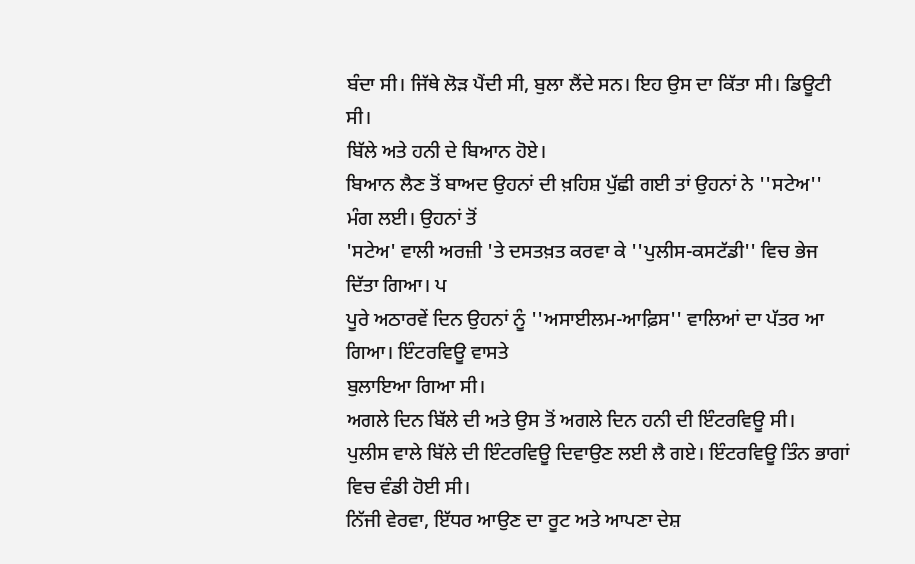ਬੰਦਾ ਸੀ। ਜਿੱਥੇ ਲੋੜ ਪੈਂਦੀ ਸੀ, ਬੁਲਾ ਲੈਂਦੇ ਸਨ। ਇਹ ਉਸ ਦਾ ਕਿੱਤਾ ਸੀ। ਡਿਊਟੀ
ਸੀ।
ਬਿੱਲੇ ਅਤੇ ਹਨੀ ਦੇ ਬਿਆਨ ਹੋਏ।
ਬਿਆਨ ਲੈਣ ਤੋਂ ਬਾਅਦ ਉਹਨਾਂ ਦੀ ਖ਼ਹਿਸ਼ ਪੁੱਛੀ ਗਈ ਤਾਂ ਉਹਨਾਂ ਨੇ ''ਸਟੇਅ'' ਮੰਗ ਲਈ। ਉਹਨਾਂ ਤੋਂ
'ਸਟੇਅ' ਵਾਲੀ ਅਰਜ਼ੀ 'ਤੇ ਦਸਤਖ਼ਤ ਕਰਵਾ ਕੇ ''ਪੁਲੀਸ-ਕਸਟੱਡੀ'' ਵਿਚ ਭੇਜ ਦਿੱਤਾ ਗਿਆ। ਪ
ਪੂਰੇ ਅਠਾਰਵੇਂ ਦਿਨ ਉਹਨਾਂ ਨੂੰ ''ਅਸਾਈਲਮ-ਆਫ਼ਿਸ'' ਵਾਲਿਆਂ ਦਾ ਪੱਤਰ ਆ ਗਿਆ। ਇੰਟਰਵਿਊ ਵਾਸਤੇ
ਬੁਲਾਇਆ ਗਿਆ ਸੀ।
ਅਗਲੇ ਦਿਨ ਬਿੱਲੇ ਦੀ ਅਤੇ ਉਸ ਤੋਂ ਅਗਲੇ ਦਿਨ ਹਨੀ ਦੀ ਇੰਟਰਵਿਊ ਸੀ।
ਪੁਲੀਸ ਵਾਲੇ ਬਿੱਲੇ ਦੀ ਇੰਟਰਵਿਊ ਦਿਵਾਉਣ ਲਈ ਲੈ ਗਏ। ਇੰਟਰਵਿਊ ਤਿੰਨ ਭਾਗਾਂ ਵਿਚ ਵੰਡੀ ਹੋਈ ਸੀ।
ਨਿੱਜੀ ਵੇਰਵਾ, ਇੱਧਰ ਆਉਣ ਦਾ ਰੂਟ ਅਤੇ ਆਪਣਾ ਦੇਸ਼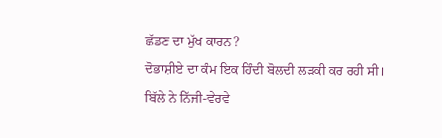ਛੱਡਣ ਦਾ ਮੁੱਖ ਕਾਰਨ?
ਦੋਭਾਸ਼ੀਏ ਦਾ ਕੰਮ ਇਕ ਹਿੰਦੀ ਬੋਲਦੀ ਲੜਕੀ ਕਰ ਰਹੀ ਸੀ।
ਬਿੱਲੇ ਨੇ ਨਿੱਜੀ-ਵੇਰਵੇ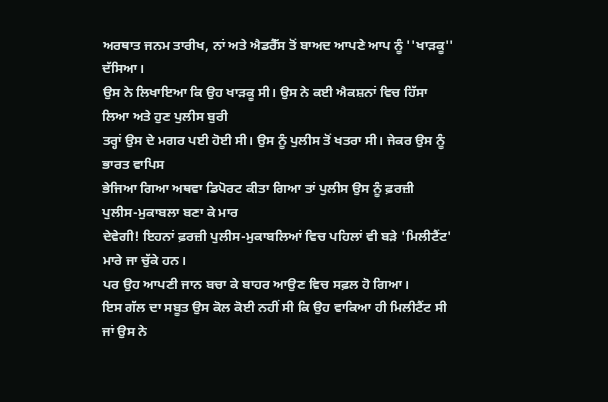ਅਰਥਾਤ ਜਨਮ ਤਾਰੀਖ, ਨਾਂ ਅਤੇ ਐਡਰੈੱਸ ਤੋਂ ਬਾਅਦ ਆਪਣੇ ਆਪ ਨੂੰ ''ਖਾੜਕੂ''
ਦੱਸਿਆ।
ਉਸ ਨੇ ਲਿਖਾਇਆ ਕਿ ਉਹ ਖਾੜਕੂ ਸੀ। ਉਸ ਨੇ ਕਈ ਐਕਸ਼ਨਾਂ ਵਿਚ ਹਿੱਸਾ ਲਿਆ ਅਤੇ ਹੁਣ ਪੁਲੀਸ ਬੁਰੀ
ਤਰ੍ਹਾਂ ਉਸ ਦੇ ਮਗਰ ਪਈ ਹੋਈ ਸੀ। ਉਸ ਨੂੰ ਪੁਲੀਸ ਤੋਂ ਖਤਰਾ ਸੀ। ਜੇਕਰ ਉਸ ਨੂੰ ਭਾਰਤ ਵਾਪਿਸ
ਭੇਜਿਆ ਗਿਆ ਅਥਵਾ ਡਿਪੋਰਟ ਕੀਤਾ ਗਿਆ ਤਾਂ ਪੁਲੀਸ ਉਸ ਨੂੰ ਫ਼ਰਜ਼ੀ ਪੁਲੀਸ-ਮੁਕਾਬਲਾ ਬਣਾ ਕੇ ਮਾਰ
ਦੇਵੇਗੀ! ਇਹਨਾਂ ਫ਼ਰਜ਼ੀ ਪੁਲੀਸ-ਮੁਕਾਬਲਿਆਂ ਵਿਚ ਪਹਿਲਾਂ ਵੀ ਬੜੇ 'ਮਿਲੀਟੈਂਟ' ਮਾਰੇ ਜਾ ਚੁੱਕੇ ਹਨ।
ਪਰ ਉਹ ਆਪਣੀ ਜਾਨ ਬਚਾ ਕੇ ਬਾਹਰ ਆਉਣ ਵਿਚ ਸਫ਼ਲ ਹੋ ਗਿਆ।
ਇਸ ਗੱਲ ਦਾ ਸਬੂਤ ਉਸ ਕੋਲ ਕੋਈ ਨਹੀਂ ਸੀ ਕਿ ਉਹ ਵਾਕਿਆ ਹੀ ਮਿਲੀਟੈਂਟ ਸੀ ਜਾਂ ਉਸ ਨੇ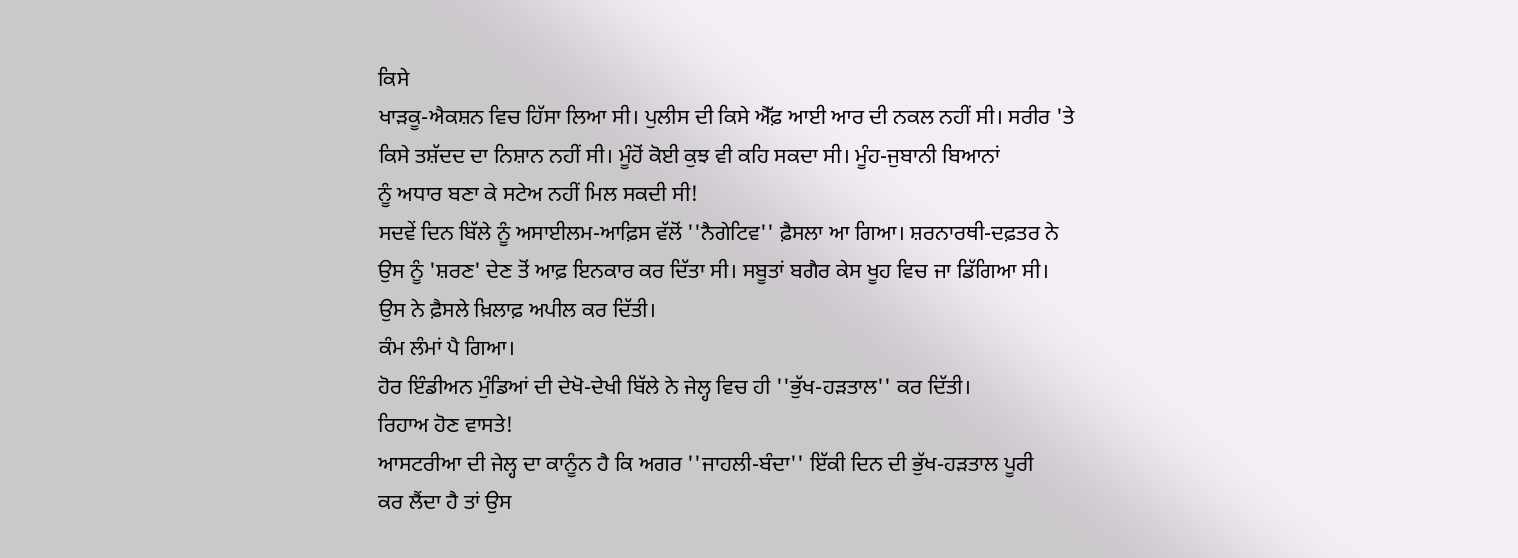ਕਿਸੇ
ਖਾੜਕੂ-ਐਕਸ਼ਨ ਵਿਚ ਹਿੱਸਾ ਲਿਆ ਸੀ। ਪੁਲੀਸ ਦੀ ਕਿਸੇ ਐੱਫ਼ ਆਈ ਆਰ ਦੀ ਨਕਲ ਨਹੀਂ ਸੀ। ਸਰੀਰ 'ਤੇ
ਕਿਸੇ ਤਸ਼ੱਦਦ ਦਾ ਨਿਸ਼ਾਨ ਨਹੀਂ ਸੀ। ਮੂੰਹੋਂ ਕੋਈ ਕੁਝ ਵੀ ਕਹਿ ਸਕਦਾ ਸੀ। ਮੂੰਹ-ਜੁਬਾਨੀ ਬਿਆਨਾਂ
ਨੂੰ ਅਧਾਰ ਬਣਾ ਕੇ ਸਟੇਅ ਨਹੀਂ ਮਿਲ ਸਕਦੀ ਸੀ!
ਸਦਵੇਂ ਦਿਨ ਬਿੱਲੇ ਨੂੰ ਅਸਾਈਲਮ-ਆਫ਼ਿਸ ਵੱਲੋਂ ''ਨੈਗੇਟਿਵ'' ਫ਼ੈਸਲਾ ਆ ਗਿਆ। ਸ਼ਰਨਾਰਥੀ-ਦਫ਼ਤਰ ਨੇ
ਉਸ ਨੂੰ 'ਸ਼ਰਣ' ਦੇਣ ਤੋਂ ਆਫ਼ ਇਨਕਾਰ ਕਰ ਦਿੱਤਾ ਸੀ। ਸਬੂਤਾਂ ਬਗੈਰ ਕੇਸ ਖੂਹ ਵਿਚ ਜਾ ਡਿੱਗਿਆ ਸੀ।
ਉਸ ਨੇ ਫ਼ੈਸਲੇ ਖ਼ਿਲਾਫ਼ ਅਪੀਲ ਕਰ ਦਿੱਤੀ।
ਕੰਮ ਲੰਮਾਂ ਪੈ ਗਿਆ।
ਹੋਰ ਇੰਡੀਅਨ ਮੁੰਡਿਆਂ ਦੀ ਦੇਖੋ-ਦੇਖੀ ਬਿੱਲੇ ਨੇ ਜੇਲ੍ਹ ਵਿਚ ਹੀ ''ਭੁੱਖ-ਹੜਤਾਲ'' ਕਰ ਦਿੱਤੀ।
ਰਿਹਾਅ ਹੋਣ ਵਾਸਤੇ!
ਆਸਟਰੀਆ ਦੀ ਜੇਲ੍ਹ ਦਾ ਕਾਨੂੰਨ ਹੈ ਕਿ ਅਗਰ ''ਜਾਹਲੀ-ਬੰਦਾ'' ਇੱਕੀ ਦਿਨ ਦੀ ਭੁੱਖ-ਹੜਤਾਲ ਪੂਰੀ
ਕਰ ਲੈਂਦਾ ਹੈ ਤਾਂ ਉਸ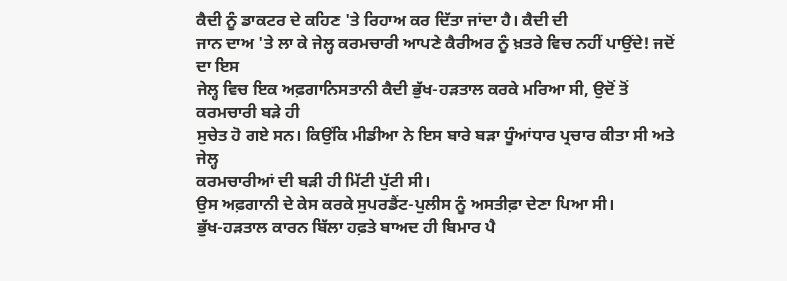ਕੈਦੀ ਨੂੰ ਡਾਕਟਰ ਦੇ ਕਹਿਣ 'ਤੇ ਰਿਹਾਅ ਕਰ ਦਿੱਤਾ ਜਾਂਦਾ ਹੈ। ਕੈਦੀ ਦੀ
ਜਾਨ ਦਾਅ 'ਤੇ ਲਾ ਕੇ ਜੇਲ੍ਹ ਕਰਮਚਾਰੀ ਆਪਣੇ ਕੈਰੀਅਰ ਨੂੰ ਖ਼ਤਰੇ ਵਿਚ ਨਹੀਂ ਪਾਉਂਦੇ! ਜਦੋਂ ਦਾ ਇਸ
ਜੇਲ੍ਹ ਵਿਚ ਇਕ ਅਫ਼ਗਾਨਿਸਤਾਨੀ ਕੈਦੀ ਭੁੱਖ-ਹੜਤਾਲ ਕਰਕੇ ਮਰਿਆ ਸੀ, ਉਦੋਂ ਤੋਂ ਕਰਮਚਾਰੀ ਬੜੇ ਹੀ
ਸੁਚੇਤ ਹੋ ਗਏ ਸਨ। ਕਿਉਂਕਿ ਮੀਡੀਆ ਨੇ ਇਸ ਬਾਰੇ ਬੜਾ ਧੂੰਆਂਧਾਰ ਪ੍ਰਚਾਰ ਕੀਤਾ ਸੀ ਅਤੇ ਜੇਲ੍ਹ
ਕਰਮਚਾਰੀਆਂ ਦੀ ਬੜੀ ਹੀ ਮਿੱਟੀ ਪੁੱਟੀ ਸੀ।
ਉਸ ਅਫ਼ਗਾਨੀ ਦੇ ਕੇਸ ਕਰਕੇ ਸੁਪਰਡੈਂਟ-ਪੁਲੀਸ ਨੂੰ ਅਸਤੀਫ਼ਾ ਦੇਣਾ ਪਿਆ ਸੀ।
ਭੁੱਖ-ਹੜਤਾਲ ਕਾਰਨ ਬਿੱਲਾ ਹਫ਼ਤੇ ਬਾਅਦ ਹੀ ਬਿਮਾਰ ਪੈ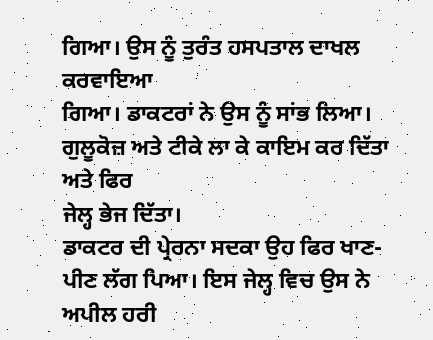ਗਿਆ। ਉਸ ਨੂੰ ਤੁਰੰਤ ਹਸਪਤਾਲ ਦਾਖਲ ਕਰਵਾਇਆ
ਗਿਆ। ਡਾਕਟਰਾਂ ਨੇ ਉਸ ਨੂੰ ਸਾਂਭ ਲਿਆ। ਗੁਲੂਕੋਜ਼ ਅਤੇ ਟੀਕੇ ਲਾ ਕੇ ਕਾਇਮ ਕਰ ਦਿੱਤਾ ਅਤੇ ਫਿਰ
ਜੇਲ੍ਹ ਭੇਜ ਦਿੱਤਾ।
ਡਾਕਟਰ ਦੀ ਪ੍ਰੇਰਨਾ ਸਦਕਾ ਉਹ ਫਿਰ ਖਾਣ-ਪੀਣ ਲੱਗ ਪਿਆ। ਇਸ ਜੇਲ੍ਹ ਵਿਚ ਉਸ ਨੇ ਅਪੀਲ ਹਰੀ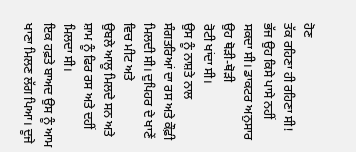ਹੋਣ
ਤੱਕ ਰਹਿਣਾ ਹੀ ਰਹਿਣਾ ਸੀ! ਭੱਜ ਉਹ ਕਿਸੇ ਪਾਸੇ ਨਹੀਂ ਸਕਦਾ ਸੀ। ਡਾਕਟਰ ਅਨੁਸਾਰ ਉਹ ਥੋੜੀ-ਥੋੜੀ
ਰੋਟੀ ਖਾਂਦਾ ਸੀ।
ਉਸ ਨੂੰ ਨਾਸ਼ਤੇ ਨਾਲ ਸੰਗਤਰਿਆਂ ਦਾ ਰਸ ਅਤੇ ਕੌਫ਼ੀ ਮਿਲਦੀ ਸੀ। ਦੁਪਿਹਰ ਦੇ ਖਾਣੇਂ ਵਿਚ ਮੀਟ ਅਤੇ
ਉਬਲੇ ਆਲੂ ਮਿਲਦੇ ਸਨ ਅਤੇ ਸ਼ਾਮ ਨੂੰ ਫਿਰ ਰਸ ਅਤੇ ਦਹੀਂ ਮਿਲਦਾ ਸੀ।
ਇਕ ਹਫ਼ਤੇ ਬਾਅਦ ਉਸ ਨੂੰ ਆਮ ਖਾਣਾ ਮਿਲਣ ਲੱਗ ਪਿਆ। ਦੂਜੇ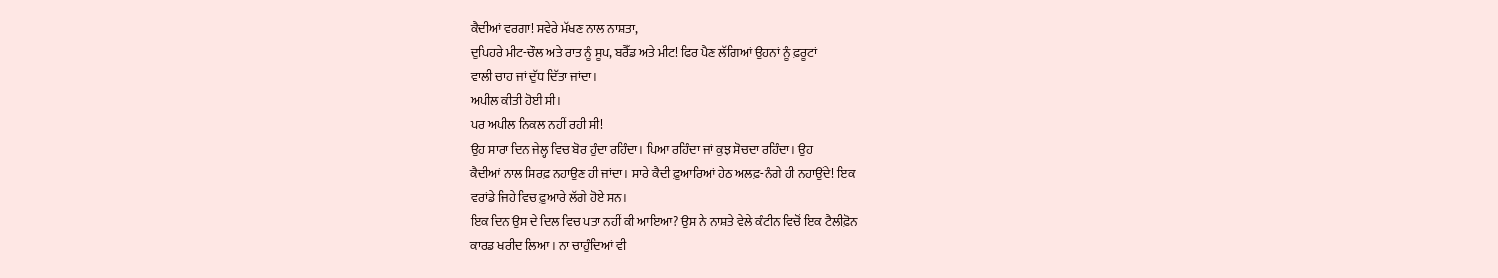ਕੈਦੀਆਂ ਵਰਗਾ! ਸਵੇਰੇ ਮੱਖਣ ਨਾਲ ਨਾਸ਼ਤਾ,
ਦੁਪਿਹਰੇ ਮੀਟ-ਚੌਲ ਅਤੇ ਰਾਤ ਨੂੰ ਸੂਪ, ਬਰੈੱਡ ਅਤੇ ਮੀਟ! ਫਿਰ ਪੈਣ ਲੱਗਿਆਂ ਉਹਨਾਂ ਨੂੰ ਫ਼ਰੂਟਾਂ
ਵਾਲੀ ਚਾਹ ਜਾਂ ਦੁੱਧ ਦਿੱਤਾ ਜਾਂਦਾ।
ਅਪੀਲ ਕੀਤੀ ਹੋਈ ਸੀ।
ਪਰ ਅਪੀਲ ਨਿਕਲ ਨਹੀਂ ਰਹੀ ਸੀ!
ਉਹ ਸਾਰਾ ਦਿਨ ਜੇਲ੍ਹ ਵਿਚ ਬੋਰ ਹੁੰਦਾ ਰਹਿੰਦਾ। ਪਿਆ ਰਹਿੰਦਾ ਜਾਂ ਕੁਝ ਸੋਚਦਾ ਰਹਿੰਦਾ। ਉਹ
ਕੈਦੀਆਂ ਨਾਲ ਸਿਰਫ਼ ਨਹਾਉਣ ਹੀ ਜਾਂਦਾ। ਸਾਰੇ ਕੈਦੀ ਫ਼ੁਆਰਿਆਂ ਹੇਠ ਅਲਫ਼-ਨੰਗੇ ਹੀ ਨਹਾਉਂਦੇ! ਇਕ
ਵਰਾਂਡੇ ਜਿਹੇ ਵਿਚ ਫ਼ੁਆਰੇ ਲੱਗੇ ਹੋਏ ਸਨ।
ਇਕ ਦਿਨ ਉਸ ਦੇ ਦਿਲ ਵਿਚ ਪਤਾ ਨਹੀਂ ਕੀ ਆਇਆ? ਉਸ ਨੇ ਨਾਸ਼ਤੇ ਵੇਲੇ ਕੰਟੀਨ ਵਿਚੋਂ ਇਕ ਟੈਲੀਫ਼ੋਨ
ਕਾਰਡ ਖਰੀਦ ਲਿਆ। ਨਾ ਚਾਹੁੰਦਿਆਂ ਵੀ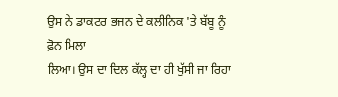ਉਸ ਨੇ ਡਾਕਟਰ ਭਜਨ ਦੇ ਕਲੀਨਿਕ 'ਤੇ ਬੱਬੂ ਨੂੰ ਫ਼ੋਨ ਮਿਲਾ
ਲਿਆ। ਉਸ ਦਾ ਦਿਲ ਕੱਲ੍ਹ ਦਾ ਹੀ ਖੁੱਸੀ ਜਾ ਰਿਹਾ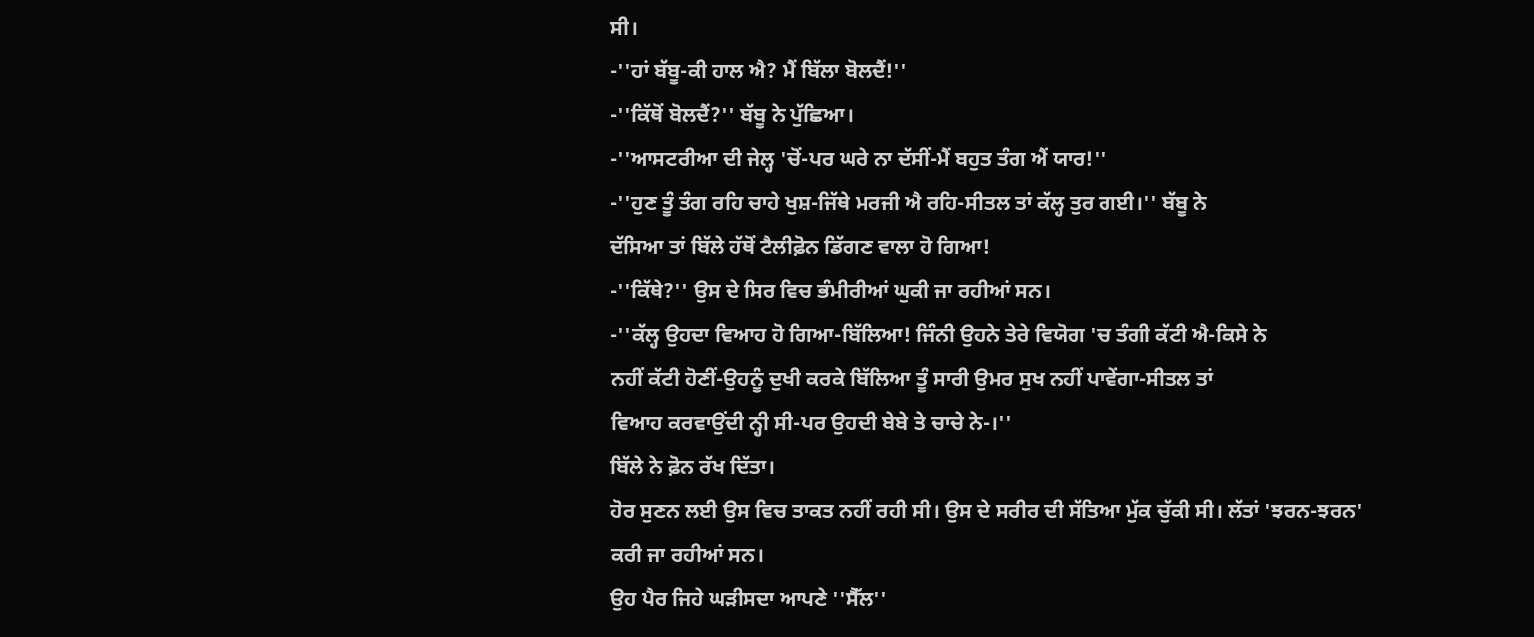ਸੀ।
-''ਹਾਂ ਬੱਬੂ-ਕੀ ਹਾਲ ਐ? ਮੈਂ ਬਿੱਲਾ ਬੋਲਦੈਂ!''
-''ਕਿੱਥੋਂ ਬੋਲਦੈਂ?'' ਬੱਬੂ ਨੇ ਪੁੱਛਿਆ।
-''ਆਸਟਰੀਆ ਦੀ ਜੇਲ੍ਹ 'ਚੋਂ-ਪਰ ਘਰੇ ਨਾ ਦੱਸੀਂ-ਮੈਂ ਬਹੁਤ ਤੰਗ ਐਂ ਯਾਰ!''
-''ਹੁਣ ਤੂੰ ਤੰਗ ਰਹਿ ਚਾਹੇ ਖੁਸ਼-ਜਿੱਥੇ ਮਰਜੀ ਐ ਰਹਿ-ਸੀਤਲ ਤਾਂ ਕੱਲ੍ਹ ਤੁਰ ਗਈ।'' ਬੱਬੂ ਨੇ
ਦੱਸਿਆ ਤਾਂ ਬਿੱਲੇ ਹੱਥੋਂ ਟੈਲੀਫ਼ੋਨ ਡਿੱਗਣ ਵਾਲਾ ਹੋ ਗਿਆ!
-''ਕਿੱਥੇ?'' ਉਸ ਦੇ ਸਿਰ ਵਿਚ ਭੰਮੀਰੀਆਂ ਘੁਕੀ ਜਾ ਰਹੀਆਂ ਸਨ।
-''ਕੱਲ੍ਹ ਉਹਦਾ ਵਿਆਹ ਹੋ ਗਿਆ-ਬਿੱਲਿਆ! ਜਿੰਨੀ ਉਹਨੇ ਤੇਰੇ ਵਿਯੋਗ 'ਚ ਤੰਗੀ ਕੱਟੀ ਐ-ਕਿਸੇ ਨੇ
ਨਹੀਂ ਕੱਟੀ ਹੋਣੀਂ-ਉਹਨੂੰ ਦੁਖੀ ਕਰਕੇ ਬਿੱਲਿਆ ਤੂੰ ਸਾਰੀ ਉਮਰ ਸੁਖ ਨਹੀਂ ਪਾਵੇਂਗਾ-ਸੀਤਲ ਤਾਂ
ਵਿਆਹ ਕਰਵਾਉਂਦੀ ਨ੍ਹੀ ਸੀ-ਪਰ ਉਹਦੀ ਬੇਬੇ ਤੇ ਚਾਚੇ ਨੇ-।''
ਬਿੱਲੇ ਨੇ ਫ਼ੋਨ ਰੱਖ ਦਿੱਤਾ।
ਹੋਰ ਸੁਣਨ ਲਈ ਉਸ ਵਿਚ ਤਾਕਤ ਨਹੀਂ ਰਹੀ ਸੀ। ਉਸ ਦੇ ਸਰੀਰ ਦੀ ਸੱਤਿਆ ਮੁੱਕ ਚੁੱਕੀ ਸੀ। ਲੱਤਾਂ 'ਝਰਨ-ਝਰਨ'
ਕਰੀ ਜਾ ਰਹੀਆਂ ਸਨ।
ਉਹ ਪੈਰ ਜਿਹੇ ਘੜੀਸਦਾ ਆਪਣੇ ''ਸੈੱਲ''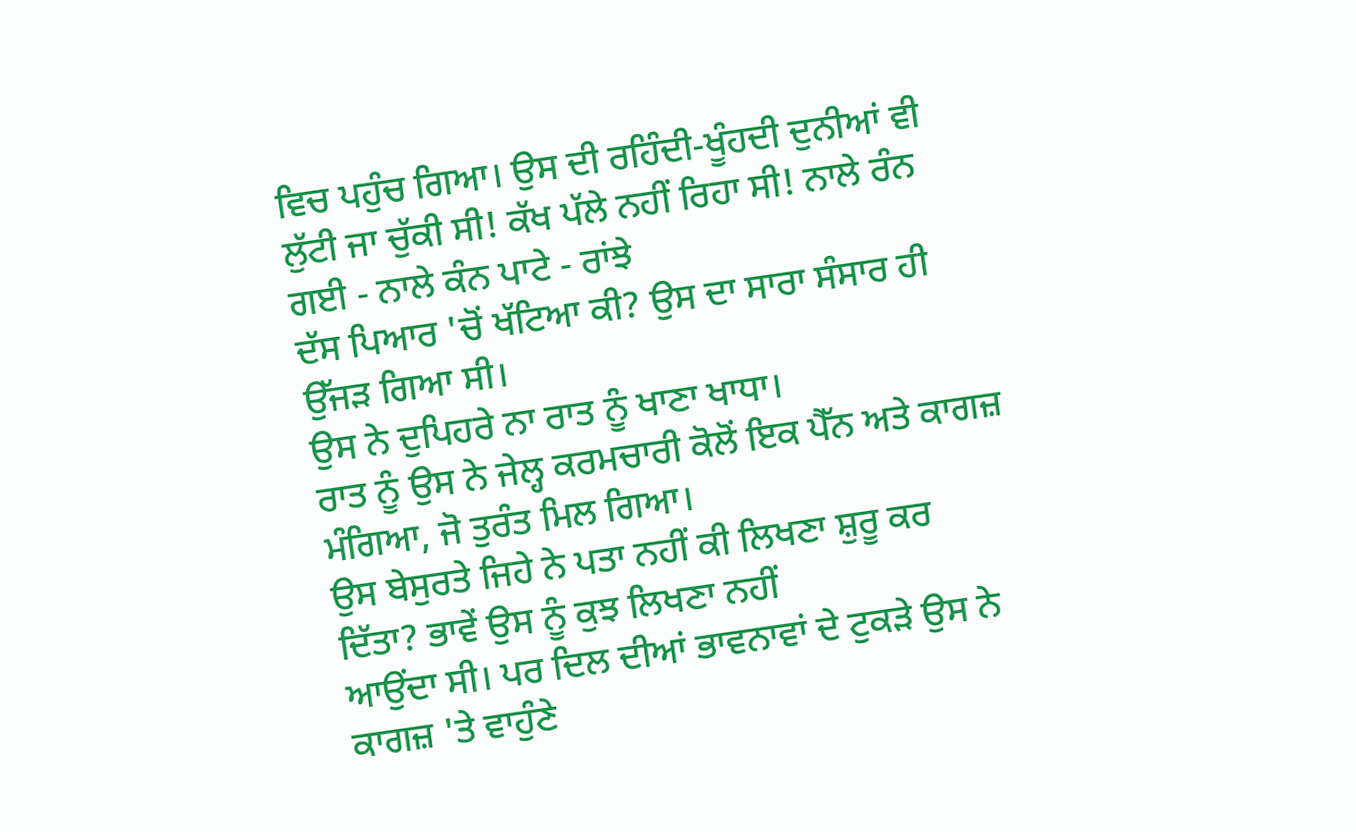ਵਿਚ ਪਹੁੰਚ ਗਿਆ। ਉਸ ਦੀ ਰਹਿੰਦੀ-ਖੂੰਹਦੀ ਦੁਨੀਆਂ ਵੀ
ਲੁੱਟੀ ਜਾ ਚੁੱਕੀ ਸੀ! ਕੱਖ ਪੱਲੇ ਨਹੀਂ ਰਿਹਾ ਸੀ! ਨਾਲੇ ਰੰਨ ਗਈ - ਨਾਲੇ ਕੰਨ ਪਾਟੇ - ਰਾਂਝੇ
ਦੱਸ ਪਿਆਰ 'ਚੋਂ ਖੱਟਿਆ ਕੀ? ਉਸ ਦਾ ਸਾਰਾ ਸੰਸਾਰ ਹੀ ਉੱਜੜ ਗਿਆ ਸੀ।
ਉਸ ਨੇ ਦੁਪਿਹਰੇ ਨਾ ਰਾਤ ਨੂੰ ਖਾਣਾ ਖਾਧਾ।
ਰਾਤ ਨੂੰ ਉਸ ਨੇ ਜੇਲ੍ਹ ਕਰਮਚਾਰੀ ਕੋਲੋਂ ਇਕ ਪੈੱਨ ਅਤੇ ਕਾਗਜ਼ ਮੰਗਿਆ, ਜੋ ਤੁਰੰਤ ਮਿਲ ਗਿਆ।
ਉਸ ਬੇਸੁਰਤੇ ਜਿਹੇ ਨੇ ਪਤਾ ਨਹੀਂ ਕੀ ਲਿਖਣਾ ਸ਼ੁਰੂ ਕਰ ਦਿੱਤਾ? ਭਾਵੇਂ ਉਸ ਨੂੰ ਕੁਝ ਲਿਖਣਾ ਨਹੀਂ
ਆਉਂਦਾ ਸੀ। ਪਰ ਦਿਲ ਦੀਆਂ ਭਾਵਨਾਵਾਂ ਦੇ ਟੁਕੜੇ ਉਸ ਨੇ ਕਾਗਜ਼ 'ਤੇ ਵਾਹੁੰਣੇ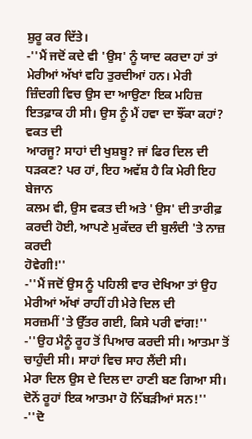ਸ਼ੁਰੂ ਕਰ ਦਿੱਤੇ।
-''ਮੈਂ ਜਦੋਂ ਕਦੇ ਵੀ 'ਉਸ' ਨੂੰ ਯਾਦ ਕਰਦਾ ਹਾਂ ਤਾਂ ਮੇਰੀਆਂ ਅੱਖਾਂ ਵਹਿ ਤੁਰਦੀਆਂ ਹਨ। ਮੇਰੀ
ਜ਼ਿੰਦਗੀ ਵਿਚ ਉਸ ਦਾ ਆਉਣਾ ਇਕ ਮਹਿਜ਼ ਇਤਫ਼ਾਕ ਹੀ ਸੀ। ਉਸ ਨੂੰ ਮੈਂ ਹਵਾ ਦਾ ਝੌਂਕਾ ਕਹਾਂ? ਵਕਤ ਦੀ
ਆਰਜੂ? ਸਾਹਾਂ ਦੀ ਖੁਸ਼ਬੂ? ਜਾਂ ਫਿਰ ਦਿਲ ਦੀ ਧੜਕਣ? ਪਰ ਹਾਂ, ਇਹ ਅਵੱਸ਼ ਹੈ ਕਿ ਮੇਰੀ ਇਹ ਬੇਜਾਨ
ਕਲਮ ਵੀ, ਉਸ ਵਕਤ ਦੀ ਅਤੇ 'ਉਸ' ਦੀ ਤਾਰੀਫ਼ ਕਰਦੀ ਹੋਈ, ਆਪਣੇ ਮੁਕੱਦਰ ਦੀ ਬੁਲੰਦੀ 'ਤੇ ਨਾਜ਼ ਕਰਦੀ
ਹੋਵੇਗੀ!''
-''ਮੈਂ ਜਦੋਂ ਉਸ ਨੂੰ ਪਹਿਲੀ ਵਾਰ ਦੇਖਿਆ ਤਾਂ ਉਹ ਮੇਰੀਆਂ ਅੱਖਾਂ ਰਾਹੀਂ ਹੀ ਮੇਰੇ ਦਿਲ ਦੀ
ਸਰਜ਼ਮੀਂ 'ਤੇ ਉੱਤਰ ਗਈ, ਕਿਸੇ ਪਰੀ ਵਾਂਗ!''
-''ਉਹ ਮੈਨੂੰ ਰੂਹ ਤੋਂ ਪਿਆਰ ਕਰਦੀ ਸੀ। ਆਤਮਾ ਤੋਂ ਚਾਹੁੰਦੀ ਸੀ। ਸਾਹਾਂ ਵਿਚ ਸਾਹ ਲੈਂਦੀ ਸੀ।
ਮੇਰਾ ਦਿਲ ਉਸ ਦੇ ਦਿਲ ਦਾ ਹਾਣੀ ਬਣ ਗਿਆ ਸੀ। ਦੋਨੋਂ ਰੂਹਾਂ ਇਕ ਆਤਮਾ ਹੋ ਨਿੱਬੜੀਆਂ ਸਨ!''
-''ਦੋ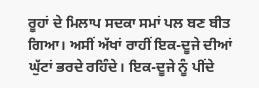ਰੂਹਾਂ ਦੇ ਮਿਲਾਪ ਸਦਕਾ ਸਮਾਂ ਪਲ ਬਣ ਬੀਤ ਗਿਆ। ਅਸੀਂ ਅੱਖਾਂ ਰਾਹੀਂ ਇਕ-ਦੂਜੇ ਦੀਆਂ
ਘੁੱਟਾਂ ਭਰਦੇ ਰਹਿੰਦੇ। ਇਕ-ਦੂਜੇ ਨੂੰ ਪੀਂਦੇ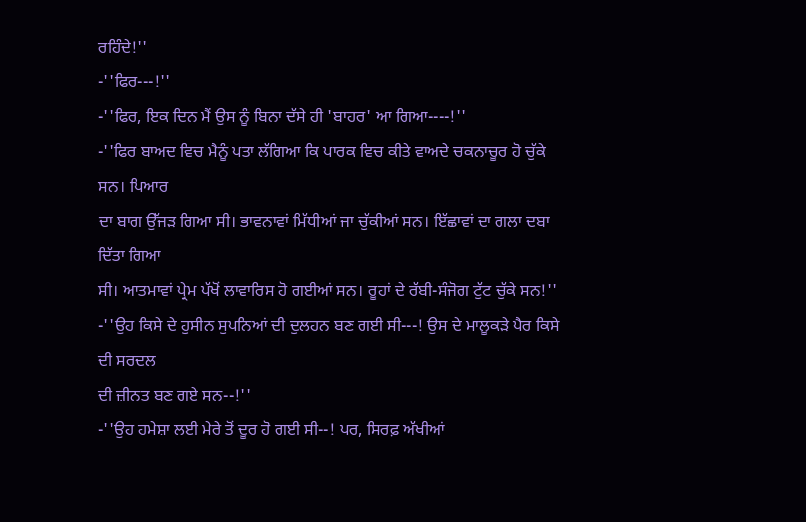ਰਹਿੰਦੇ!''
-''ਫਿਰ---!''
-''ਫਿਰ, ਇਕ ਦਿਨ ਮੈਂ ਉਸ ਨੂੰ ਬਿਨਾ ਦੱਸੇ ਹੀ 'ਬਾਹਰ' ਆ ਗਿਆ----!''
-''ਫਿਰ ਬਾਅਦ ਵਿਚ ਮੈਨੂੰ ਪਤਾ ਲੱਗਿਆ ਕਿ ਪਾਰਕ ਵਿਚ ਕੀਤੇ ਵਾਅਦੇ ਚਕਨਾਚੂਰ ਹੋ ਚੁੱਕੇ ਸਨ। ਪਿਆਰ
ਦਾ ਬਾਗ ਉੱਜੜ ਗਿਆ ਸੀ। ਭਾਵਨਾਵਾਂ ਮਿੱਧੀਆਂ ਜਾ ਚੁੱਕੀਆਂ ਸਨ। ਇੱਛਾਵਾਂ ਦਾ ਗਲਾ ਦਬਾ ਦਿੱਤਾ ਗਿਆ
ਸੀ। ਆਤਮਾਵਾਂ ਪ੍ਰੇਮ ਪੱਖੋਂ ਲਾਵਾਰਿਸ ਹੋ ਗਈਆਂ ਸਨ। ਰੂਹਾਂ ਦੇ ਰੱਬੀ-ਸੰਜੋਗ ਟੁੱਟ ਚੁੱਕੇ ਸਨ!''
-''ਉਹ ਕਿਸੇ ਦੇ ਹੁਸੀਨ ਸੁਪਨਿਆਂ ਦੀ ਦੁਲਹਨ ਬਣ ਗਈ ਸੀ---! ਉਸ ਦੇ ਮਾਲੂਕੜੇ ਪੈਰ ਕਿਸੇ ਦੀ ਸਰਦਲ
ਦੀ ਜ਼ੀਨਤ ਬਣ ਗਏ ਸਨ--!''
-''ਉਹ ਹਮੇਸ਼ਾ ਲਈ ਮੇਰੇ ਤੋਂ ਦੂਰ ਹੋ ਗਈ ਸੀ--! ਪਰ, ਸਿਰਫ਼ ਅੱਖੀਆਂ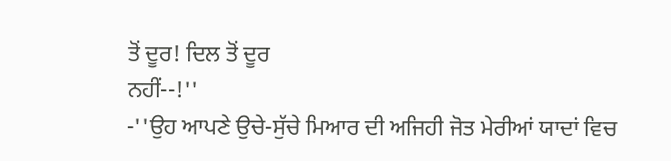ਤੋਂ ਦੂਰ! ਦਿਲ ਤੋਂ ਦੂਰ
ਨਹੀਂ--!''
-''ਉਹ ਆਪਣੇ ਉਚੇ-ਸੁੱਚੇ ਮਿਆਰ ਦੀ ਅਜਿਹੀ ਜੋਤ ਮੇਰੀਆਂ ਯਾਦਾਂ ਵਿਚ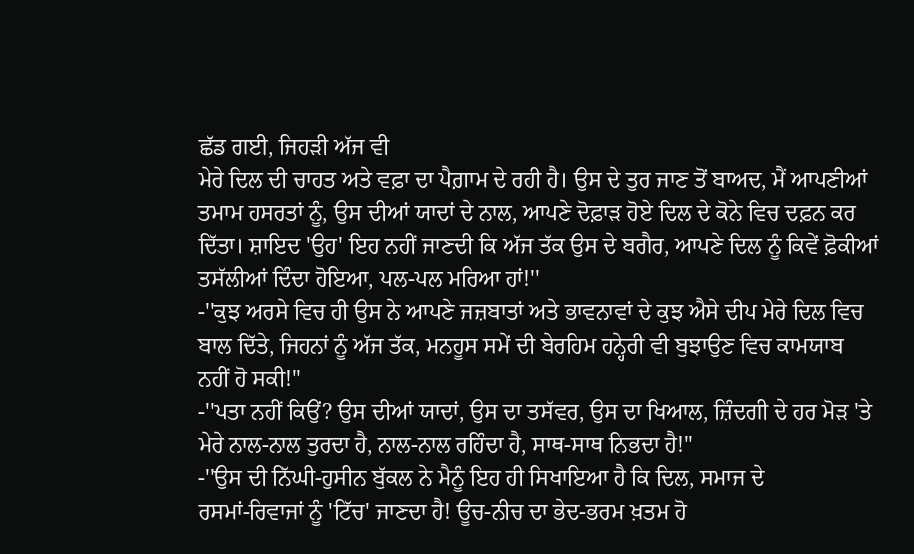ਛੱਡ ਗਈ, ਜਿਹੜੀ ਅੱਜ ਵੀ
ਮੇਰੇ ਦਿਲ ਦੀ ਚਾਹਤ ਅਤੇ ਵਫ਼ਾ ਦਾ ਪੈਗ਼ਾਮ ਦੇ ਰਹੀ ਹੈ। ਉਸ ਦੇ ਤੁਰ ਜਾਣ ਤੋਂ ਬਾਅਦ, ਮੈਂ ਆਪਣੀਆਂ
ਤਮਾਮ ਹਸਰਤਾਂ ਨੂੰ, ਉਸ ਦੀਆਂ ਯਾਦਾਂ ਦੇ ਨਾਲ, ਆਪਣੇ ਦੋਫ਼ਾੜ ਹੋਏ ਦਿਲ ਦੇ ਕੋਨੇ ਵਿਚ ਦਫ਼ਨ ਕਰ
ਦਿੱਤਾ। ਸ਼ਾਇਦ 'ਉਹ' ਇਹ ਨਹੀਂ ਜਾਣਦੀ ਕਿ ਅੱਜ ਤੱਕ ਉਸ ਦੇ ਬਗੈਰ, ਆਪਣੇ ਦਿਲ ਨੂੰ ਕਿਵੇਂ ਫ਼ੋਕੀਆਂ
ਤਸੱਲੀਆਂ ਦਿੰਦਾ ਹੋਇਆ, ਪਲ-ਪਲ ਮਰਿਆ ਹਾਂ!''
-''ਕੁਝ ਅਰਸੇ ਵਿਚ ਹੀ ਉਸ ਨੇ ਆਪਣੇ ਜਜ਼ਬਾਤਾਂ ਅਤੇ ਭਾਵਨਾਵਾਂ ਦੇ ਕੁਝ ਐਸੇ ਦੀਪ ਮੇਰੇ ਦਿਲ ਵਿਚ
ਬਾਲ ਦਿੱਤੇ, ਜਿਹਨਾਂ ਨੂੰ ਅੱਜ ਤੱਕ, ਮਨਹੂਸ ਸਮੇਂ ਦੀ ਬੇਰਹਿਮ ਹਨ੍ਹੇਰੀ ਵੀ ਬੁਝਾਉਣ ਵਿਚ ਕਾਮਯਾਬ
ਨਹੀਂ ਹੋ ਸਕੀ!''
-''ਪਤਾ ਨਹੀਂ ਕਿਉਂ? ਉਸ ਦੀਆਂ ਯਾਦਾਂ, ਉਸ ਦਾ ਤਸੱਵਰ, ਉਸ ਦਾ ਖਿਆਲ, ਜ਼ਿੰਦਗੀ ਦੇ ਹਰ ਮੋੜ 'ਤੇ
ਮੇਰੇ ਨਾਲ-ਨਾਲ ਤੁਰਦਾ ਹੈ, ਨਾਲ-ਨਾਲ ਰਹਿੰਦਾ ਹੈ, ਸਾਥ-ਸਾਥ ਨਿਭਦਾ ਹੈ!''
-''ਉਸ ਦੀ ਨਿੱਘੀ-ਹੁਸੀਨ ਬੁੱਕਲ ਨੇ ਮੈਨੂੰ ਇਹ ਹੀ ਸਿਖਾਇਆ ਹੈ ਕਿ ਦਿਲ, ਸਮਾਜ ਦੇ
ਰਸਮਾਂ-ਰਿਵਾਜਾਂ ਨੂੰ 'ਟਿੱਚ' ਜਾਣਦਾ ਹੈ! ਊਚ-ਨੀਚ ਦਾ ਭੇਦ-ਭਰਮ ਖ਼ਤਮ ਹੋ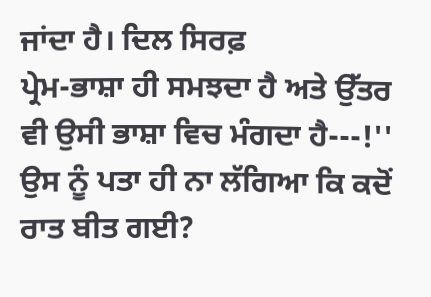ਜਾਂਦਾ ਹੈ। ਦਿਲ ਸਿਰਫ਼
ਪ੍ਰੇਮ-ਭਾਸ਼ਾ ਹੀ ਸਮਝਦਾ ਹੈ ਅਤੇ ਉੱਤਰ ਵੀ ਉਸੀ ਭਾਸ਼ਾ ਵਿਚ ਮੰਗਦਾ ਹੈ---!''
ਉਸ ਨੂੰ ਪਤਾ ਹੀ ਨਾ ਲੱਗਿਆ ਕਿ ਕਦੋਂ ਰਾਤ ਬੀਤ ਗਈ?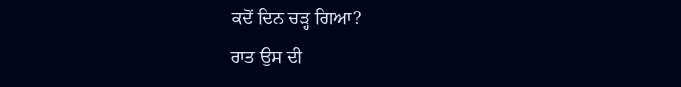ਕਦੋਂ ਦਿਨ ਚੜ੍ਹ ਗਿਆ?
ਰਾਤ ਉਸ ਦੀ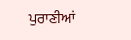ਪੁਰਾਣੀਆਂ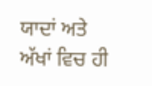ਯਾਦਾਂ ਅਤੇ ਅੱਖਾਂ ਵਿਚ ਹੀ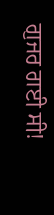ਗੁਜਰ ਗਈ ਸੀ!